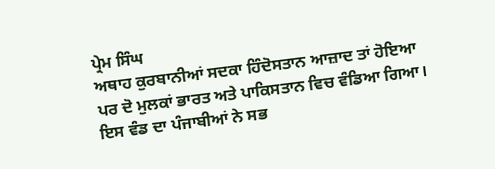ਪ੍ਰੇਮ ਸਿੰਘ
ਅਥਾਹ ਕੁਰਬਾਨੀਆਂ ਸਦਕਾ ਹਿੰਦੋਸਤਾਨ ਆਜ਼ਾਦ ਤਾਂ ਹੋਇਆ ਪਰ ਦੋ ਮੁਲਕਾਂ ਭਾਰਤ ਅਤੇ ਪਾਕਿਸਤਾਨ ਵਿਚ ਵੰਡਿਆ ਗਿਆ। ਇਸ ਵੰਡ ਦਾ ਪੰਜਾਬੀਆਂ ਨੇ ਸਭ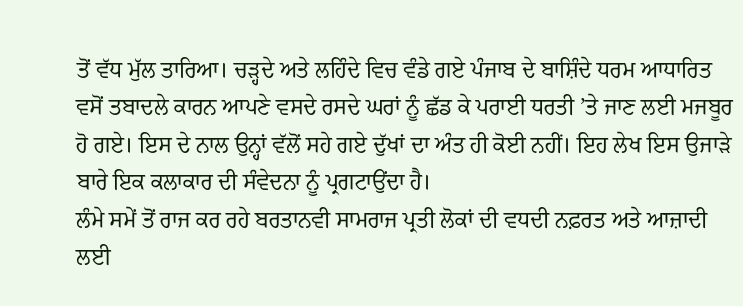ਤੋਂ ਵੱਧ ਮੁੱਲ ਤਾਰਿਆ। ਚੜ੍ਹਦੇ ਅਤੇ ਲਹਿੰਦੇ ਵਿਚ ਵੰਡੇ ਗਏ ਪੰਜਾਬ ਦੇ ਬਾਸ਼ਿੰਦੇ ਧਰਮ ਆਧਾਰਿਤ ਵਸੋਂ ਤਬਾਦਲੇ ਕਾਰਨ ਆਪਣੇ ਵਸਦੇ ਰਸਦੇ ਘਰਾਂ ਨੂੰ ਛੱਡ ਕੇ ਪਰਾਈ ਧਰਤੀ ’ਤੇ ਜਾਣ ਲਈ ਮਜਬੂਰ ਹੋ ਗਏ। ਇਸ ਦੇ ਨਾਲ ਉਨ੍ਹਾਂ ਵੱਲੋਂ ਸਹੇ ਗਏ ਦੁੱਖਾਂ ਦਾ ਅੰਤ ਹੀ ਕੋਈ ਨਹੀਂ। ਇਹ ਲੇਖ ਇਸ ਉਜਾੜੇ ਬਾਰੇ ਇਕ ਕਲਾਕਾਰ ਦੀ ਸੰਵੇਦਨਾ ਨੂੰ ਪ੍ਰਗਟਾਉਂਦਾ ਹੈ।
ਲੰਮੇ ਸਮੇਂ ਤੋਂ ਰਾਜ ਕਰ ਰਹੇ ਬਰਤਾਨਵੀ ਸਾਮਰਾਜ ਪ੍ਰਤੀ ਲੋਕਾਂ ਦੀ ਵਧਦੀ ਨਫ਼ਰਤ ਅਤੇ ਆਜ਼ਾਦੀ ਲਈ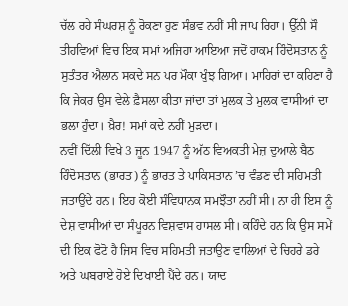ਚੱਲ ਰਹੇ ਸੰਘਰਸ਼ ਨੂੰ ਰੋਕਣਾ ਹੁਣ ਸੰਭਵ ਨਹੀਂ ਸੀ ਜਾਪ ਰਿਹਾ। ਉੱਨੀ ਸੌ ਤੀਹਵਿਆਂ ਵਿਚ ਇਕ ਸਮਾਂ ਅਜਿਹਾ ਆਇਆ ਜਦੋਂ ਹਾਕਮ ਹਿੰਦੋਸਤਾਨ ਨੂੰ ਸੁਤੰਤਰ ਐਲਾਨ ਸਕਦੇ ਸਨ ਪਰ ਮੌਕਾ ਖੁੰਝ ਗਿਆ। ਮਾਹਿਰਾਂ ਦਾ ਕਹਿਣਾ ਹੈ ਕਿ ਜੇਕਰ ਉਸ ਵੇਲੇ ਫ਼ੈਸਲਾ ਕੀਤਾ ਜਾਂਦਾ ਤਾਂ ਮੁਲਕ ਤੇ ਮੁਲਕ ਵਾਸੀਆਂ ਦਾ ਭਲਾ ਹੁੰਦਾ। ਖ਼ੈਰ! ਸਮਾਂ ਕਦੇ ਨਹੀਂ ਮੁੜਦਾ।
ਨਵੀਂ ਦਿੱਲੀ ਵਿਖੇ 3 ਜੂਨ 1947 ਨੂੰ ਅੱਠ ਵਿਅਕਤੀ ਮੇਜ਼ ਦੁਆਲੇ ਬੈਠ ਹਿੰਦੋਸਤਾਨ (ਭਾਰਤ) ਨੂੰ ਭਾਰਤ ਤੇ ਪਾਕਿਸਤਾਨ ’ਚ ਵੰਡਣ ਦੀ ਸਹਿਮਤੀ ਜਤਾਉਂਦੇ ਹਨ। ਇਹ ਕੋਈ ਸੰਵਿਧਾਨਕ ਸਮਝੌਤਾ ਨਹੀਂ ਸੀ। ਨਾ ਹੀ ਇਸ ਨੂੰ ਦੇਸ਼ ਵਾਸੀਆਂ ਦਾ ਸੰਪੂਰਨ ਵਿਸ਼ਵਾਸ ਹਾਸਲ ਸੀ। ਕਹਿੰਦੇ ਹਨ ਕਿ ਉਸ ਸਮੇਂ ਦੀ ਇਕ ਫੋਟੋ ਹੈ ਜਿਸ ਵਿਚ ਸਹਿਮਤੀ ਜਤਾਉਣ ਵਾਲਿਆਂ ਦੇ ਚਿਹਰੇ ਡਰੇ ਅਤੇ ਘਬਰਾਏ ਹੋਏ ਦਿਖਾਈ ਪੈਂਦੇ ਹਨ। ਯਾਦ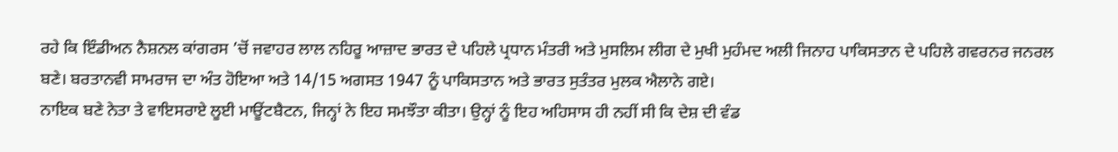ਰਹੇ ਕਿ ਇੰਡੀਅਨ ਨੈਸ਼ਨਲ ਕਾਂਗਰਸ ’ਚੋਂ ਜਵਾਹਰ ਲਾਲ ਨਹਿਰੂ ਆਜ਼ਾਦ ਭਾਰਤ ਦੇ ਪਹਿਲੇ ਪ੍ਰਧਾਨ ਮੰਤਰੀ ਅਤੇ ਮੁਸਲਿਮ ਲੀਗ ਦੇ ਮੁਖੀ ਮੁਹੰਮਦ ਅਲੀ ਜਿਨਾਹ ਪਾਕਿਸਤਾਨ ਦੇ ਪਹਿਲੇ ਗਵਰਨਰ ਜਨਰਲ ਬਣੇ। ਬਰਤਾਨਵੀ ਸਾਮਰਾਜ ਦਾ ਅੰਤ ਹੋਇਆ ਅਤੇ 14/15 ਅਗਸਤ 1947 ਨੂੰ ਪਾਕਿਸਤਾਨ ਅਤੇ ਭਾਰਤ ਸੁਤੰਤਰ ਮੁਲਕ ਐਲਾਨੇ ਗਏ।
ਨਾਇਕ ਬਣੇ ਨੇਤਾ ਤੇ ਵਾਇਸਰਾਏ ਲੂਈ ਮਾਊਂਟਬੈਟਨ, ਜਿਨ੍ਹਾਂ ਨੇ ਇਹ ਸਮਝੌਤਾ ਕੀਤਾ। ਉਨ੍ਹਾਂ ਨੂੰ ਇਹ ਅਹਿਸਾਸ ਹੀ ਨਹੀਂ ਸੀ ਕਿ ਦੇਸ਼ ਦੀ ਵੰਡ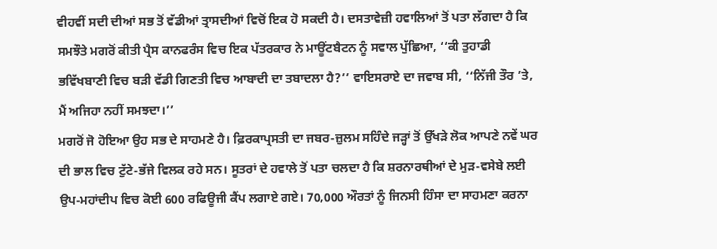ਵੀਹਵੀਂ ਸਦੀ ਦੀਆਂ ਸਭ ਤੋਂ ਵੱਡੀਆਂ ਤ੍ਰਾਸਦੀਆਂ ਵਿਚੋਂ ਇਕ ਹੋ ਸਕਦੀ ਹੈ। ਦਸਤਾਵੇਜ਼ੀ ਹਵਾਲਿਆਂ ਤੋਂ ਪਤਾ ਲੱਗਦਾ ਹੈ ਕਿ ਸਮਝੌਤੇ ਮਗਰੋਂ ਕੀਤੀ ਪ੍ਰੈਸ ਕਾਨਫਰੰਸ ਵਿਚ ਇਕ ਪੱਤਰਕਾਰ ਨੇ ਮਾਊਂਟਬੈਟਨ ਨੂੰ ਸਵਾਲ ਪੁੱਛਿਆ, ‘‘ਕੀ ਤੁਹਾਡੀ ਭਵਿੱਖਬਾਣੀ ਵਿਚ ਬੜੀ ਵੱਡੀ ਗਿਣਤੀ ਵਿਚ ਆਬਾਦੀ ਦਾ ਤਬਾਦਲਾ ਹੈ?’’ ਵਾਇਸਰਾਏ ਦਾ ਜਵਾਬ ਸੀ, ‘‘ਨਿੱਜੀ ਤੌਰ ’ਤੇ, ਮੈਂ ਅਜਿਹਾ ਨਹੀਂ ਸਮਝਦਾ।’’
ਮਗਰੋਂ ਜੋ ਹੋਇਆ ਉਹ ਸਭ ਦੇ ਸਾਹਮਣੇ ਹੈ। ਫ਼ਿਰਕਾਪ੍ਰਸਤੀ ਦਾ ਜਬਰ-ਜ਼ੁਲਮ ਸਹਿੰਦੇ ਜੜ੍ਹਾਂ ਤੋਂ ਉੱਖੜੇ ਲੋਕ ਆਪਣੇ ਨਵੇਂ ਘਰ ਦੀ ਭਾਲ ਵਿਚ ਟੁੱਟੇ-ਭੱਜੇ ਵਿਲਕ ਰਹੇ ਸਨ। ਸੂਤਰਾਂ ਦੇ ਹਵਾਲੇ ਤੋਂ ਪਤਾ ਚਲਦਾ ਹੈ ਕਿ ਸ਼ਰਨਾਰਥੀਆਂ ਦੇ ਮੁੜ-ਵਸੇਬੇ ਲਈ ਉਪ-ਮਹਾਂਦੀਪ ਵਿਚ ਕੋਈ 600 ਰਫਿਊਜੀ ਕੈਂਪ ਲਗਾਏ ਗਏ। 70,000 ਔਰਤਾਂ ਨੂੰ ਜਿਨਸੀ ਹਿੰਸਾ ਦਾ ਸਾਹਮਣਾ ਕਰਨਾ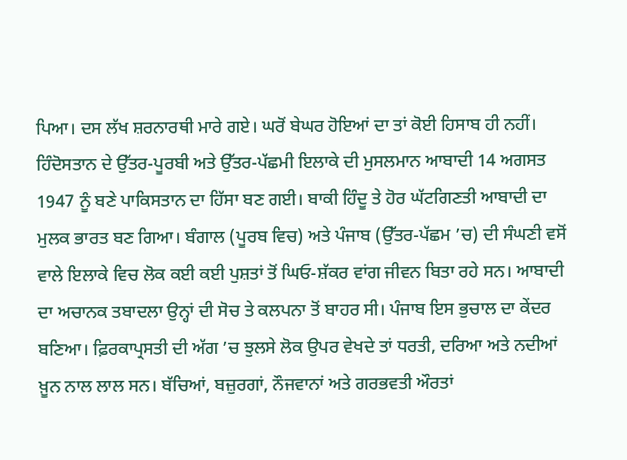ਪਿਆ। ਦਸ ਲੱਖ ਸ਼ਰਨਾਰਥੀ ਮਾਰੇ ਗਏ। ਘਰੋਂ ਬੇਘਰ ਹੋਇਆਂ ਦਾ ਤਾਂ ਕੋਈ ਹਿਸਾਬ ਹੀ ਨਹੀਂ।
ਹਿੰਦੋਸਤਾਨ ਦੇ ਉੱਤਰ-ਪੂਰਬੀ ਅਤੇ ਉੱਤਰ-ਪੱਛਮੀ ਇਲਾਕੇ ਦੀ ਮੁਸਲਮਾਨ ਆਬਾਦੀ 14 ਅਗਸਤ 1947 ਨੂੰ ਬਣੇ ਪਾਕਿਸਤਾਨ ਦਾ ਹਿੱਸਾ ਬਣ ਗਈ। ਬਾਕੀ ਹਿੰਦੂ ਤੇ ਹੋਰ ਘੱਟਗਿਣਤੀ ਆਬਾਦੀ ਦਾ ਮੁਲਕ ਭਾਰਤ ਬਣ ਗਿਆ। ਬੰਗਾਲ (ਪੂਰਬ ਵਿਚ) ਅਤੇ ਪੰਜਾਬ (ਉੱਤਰ-ਪੱਛਮ ’ਚ) ਦੀ ਸੰਘਣੀ ਵਸੋਂ ਵਾਲੇ ਇਲਾਕੇ ਵਿਚ ਲੋਕ ਕਈ ਕਈ ਪੁਸ਼ਤਾਂ ਤੋਂ ਘਿਓ-ਸ਼ੱਕਰ ਵਾਂਗ ਜੀਵਨ ਬਿਤਾ ਰਹੇ ਸਨ। ਆਬਾਦੀ ਦਾ ਅਚਾਨਕ ਤਬਾਦਲਾ ਉਨ੍ਹਾਂ ਦੀ ਸੋਚ ਤੇ ਕਲਪਨਾ ਤੋਂ ਬਾਹਰ ਸੀ। ਪੰਜਾਬ ਇਸ ਭੁਚਾਲ ਦਾ ਕੇਂਦਰ ਬਣਿਆ। ਫ਼ਿਰਕਾਪ੍ਰਸਤੀ ਦੀ ਅੱਗ ’ਚ ਝੁਲਸੇ ਲੋਕ ਉਪਰ ਵੇਖਦੇ ਤਾਂ ਧਰਤੀ, ਦਰਿਆ ਅਤੇ ਨਦੀਆਂ ਖ਼ੂਨ ਨਾਲ ਲਾਲ ਸਨ। ਬੱਚਿਆਂ, ਬਜ਼ੁਰਗਾਂ, ਨੌਜਵਾਨਾਂ ਅਤੇ ਗਰਭਵਤੀ ਔਰਤਾਂ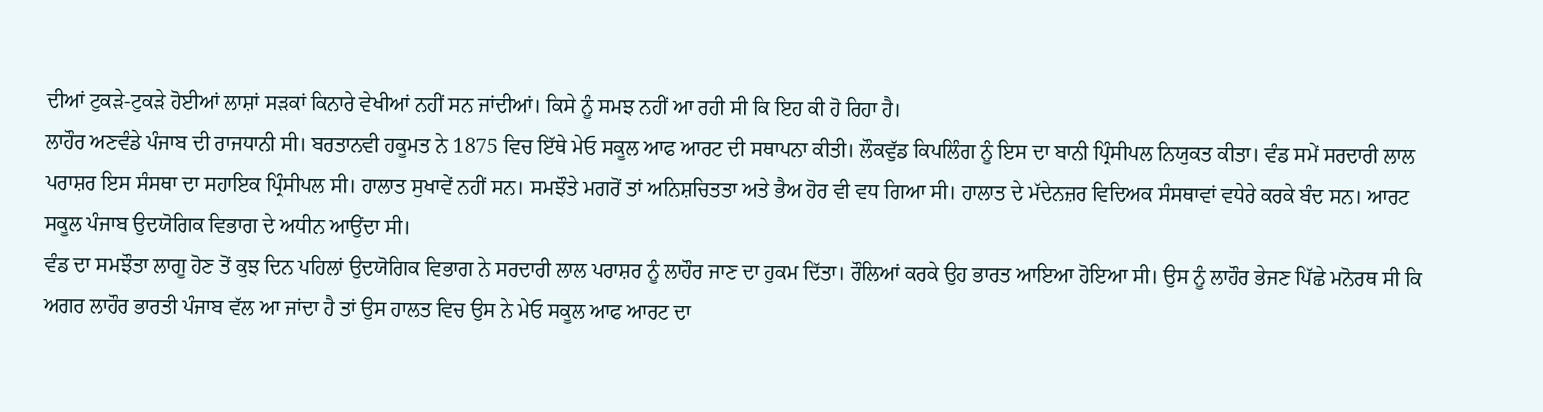ਦੀਆਂ ਟੁਕੜੇ-ਟੁਕੜੇ ਹੋਈਆਂ ਲਾਸ਼ਾਂ ਸੜਕਾਂ ਕਿਨਾਰੇ ਵੇਖੀਆਂ ਨਹੀਂ ਸਨ ਜਾਂਦੀਆਂ। ਕਿਸੇ ਨੂੰ ਸਮਝ ਨਹੀਂ ਆ ਰਹੀ ਸੀ ਕਿ ਇਹ ਕੀ ਹੋ ਰਿਹਾ ਹੈ।
ਲਾਹੌਰ ਅਣਵੰਡੇ ਪੰਜਾਬ ਦੀ ਰਾਜਧਾਨੀ ਸੀ। ਬਰਤਾਨਵੀ ਹਕੂਮਤ ਨੇ 1875 ਵਿਚ ਇੱਥੇ ਮੇਓ ਸਕੂਲ ਆਫ ਆਰਟ ਦੀ ਸਥਾਪਨਾ ਕੀਤੀ। ਲੌਕਵੁੱਡ ਕਿਪਲਿੰਗ ਨੂੰ ਇਸ ਦਾ ਬਾਨੀ ਪ੍ਰਿੰਸੀਪਲ ਨਿਯੁਕਤ ਕੀਤਾ। ਵੰਡ ਸਮੇਂ ਸਰਦਾਰੀ ਲਾਲ ਪਰਾਸ਼ਰ ਇਸ ਸੰਸਥਾ ਦਾ ਸਹਾਇਕ ਪ੍ਰਿੰਸੀਪਲ ਸੀ। ਹਾਲਾਤ ਸੁਖਾਵੇਂ ਨਹੀਂ ਸਨ। ਸਮਝੌਤੇ ਮਗਰੋਂ ਤਾਂ ਅਨਿਸ਼ਚਿਤਤਾ ਅਤੇ ਭੈਅ ਹੋਰ ਵੀ ਵਧ ਗਿਆ ਸੀ। ਹਾਲਾਤ ਦੇ ਮੱਦੇਨਜ਼ਰ ਵਿਦਿਅਕ ਸੰਸਥਾਵਾਂ ਵਧੇਰੇ ਕਰਕੇ ਬੰਦ ਸਨ। ਆਰਟ ਸਕੂਲ ਪੰਜਾਬ ਉਦਯੋਗਿਕ ਵਿਭਾਗ ਦੇ ਅਧੀਨ ਆਉਂਦਾ ਸੀ।
ਵੰਡ ਦਾ ਸਮਝੌਤਾ ਲਾਗੂ ਹੋਣ ਤੋਂ ਕੁਝ ਦਿਨ ਪਹਿਲਾਂ ਉਦਯੋਗਿਕ ਵਿਭਾਗ ਨੇ ਸਰਦਾਰੀ ਲਾਲ ਪਰਾਸ਼ਰ ਨੂੰ ਲਾਹੌਰ ਜਾਣ ਦਾ ਹੁਕਮ ਦਿੱਤਾ। ਰੌਲਿਆਂ ਕਰਕੇ ਉਹ ਭਾਰਤ ਆਇਆ ਹੋਇਆ ਸੀ। ਉਸ ਨੂੰ ਲਾਹੌਰ ਭੇਜਣ ਪਿੱਛੇ ਮਨੋਰਥ ਸੀ ਕਿ ਅਗਰ ਲਾਹੌਰ ਭਾਰਤੀ ਪੰਜਾਬ ਵੱਲ ਆ ਜਾਂਦਾ ਹੈ ਤਾਂ ਉਸ ਹਾਲਤ ਵਿਚ ਉਸ ਨੇ ਮੇਓ ਸਕੂਲ ਆਫ ਆਰਟ ਦਾ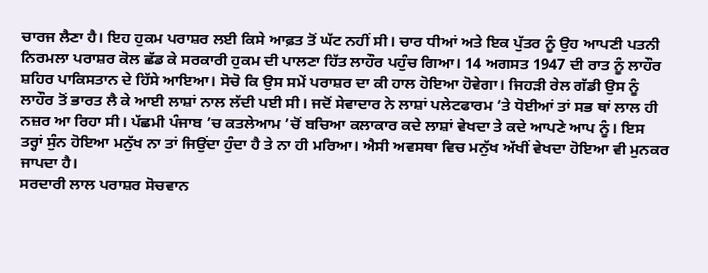ਚਾਰਜ ਲੈਣਾ ਹੈ। ਇਹ ਹੁਕਮ ਪਰਾਸ਼ਰ ਲਈ ਕਿਸੇ ਆਫ਼ਤ ਤੋਂ ਘੱਟ ਨਹੀਂ ਸੀ। ਚਾਰ ਧੀਆਂ ਅਤੇ ਇਕ ਪੁੱਤਰ ਨੂੰ ਉਹ ਆਪਣੀ ਪਤਨੀ ਨਿਰਮਲਾ ਪਰਾਸ਼ਰ ਕੋਲ ਛੱਡ ਕੇ ਸਰਕਾਰੀ ਹੁਕਮ ਦੀ ਪਾਲਣਾ ਹਿੱਤ ਲਾਹੌਰ ਪਹੁੰਚ ਗਿਆ। 14 ਅਗਸਤ 1947 ਦੀ ਰਾਤ ਨੂੰ ਲਾਹੌਰ ਸ਼ਹਿਰ ਪਾਕਿਸਤਾਨ ਦੇ ਹਿੱਸੇ ਆਇਆ। ਸੋਚੋ ਕਿ ਉਸ ਸਮੇਂ ਪਰਾਸ਼ਰ ਦਾ ਕੀ ਹਾਲ ਹੋਇਆ ਹੋਵੇਗਾ। ਜਿਹੜੀ ਰੇਲ ਗੱਡੀ ਉਸ ਨੂੰ ਲਾਹੌਰ ਤੋਂ ਭਾਰਤ ਲੈ ਕੇ ਆਈ ਲਾਸ਼ਾਂ ਨਾਲ ਲੱਦੀ ਪਈ ਸੀ। ਜਦੋਂ ਸੇਵਾਦਾਰ ਨੇ ਲਾਸ਼ਾਂ ਪਲੇਟਫਾਰਮ ’ਤੇ ਧੋਈਆਂ ਤਾਂ ਸਭ ਥਾਂ ਲਾਲ ਹੀ ਨਜ਼ਰ ਆ ਰਿਹਾ ਸੀ। ਪੱਛਮੀ ਪੰਜਾਬ ’ਚ ਕਤਲੇਆਮ ’ਚੋਂ ਬਚਿਆ ਕਲਾਕਾਰ ਕਦੇ ਲਾਸ਼ਾਂ ਵੇਖਦਾ ਤੇ ਕਦੇ ਆਪਣੇ ਆਪ ਨੂੰ। ਇਸ ਤਰ੍ਹਾਂ ਸੁੰਨ ਹੋਇਆ ਮਨੁੱਖ ਨਾ ਤਾਂ ਜਿਉਂਦਾ ਹੁੰਦਾ ਹੈ ਤੇ ਨਾ ਹੀ ਮਰਿਆ। ਐਸੀ ਅਵਸਥਾ ਵਿਚ ਮਨੁੱਖ ਅੱਖੀਂ ਵੇਖਦਾ ਹੋਇਆ ਵੀ ਮੁਨਕਰ ਜਾਪਦਾ ਹੈ।
ਸਰਦਾਰੀ ਲਾਲ ਪਰਾਸ਼ਰ ਸੋਚਵਾਨ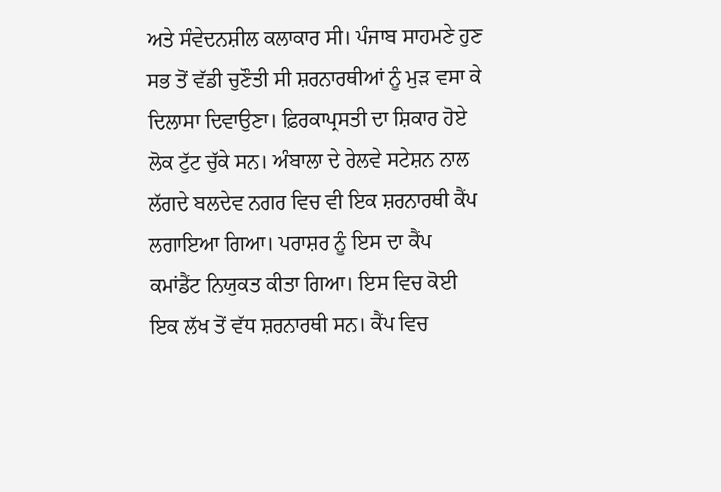ਅਤੇ ਸੰਵੇਦਨਸ਼ੀਲ ਕਲਾਕਾਰ ਸੀ। ਪੰਜਾਬ ਸਾਹਮਣੇ ਹੁਣ ਸਭ ਤੋਂ ਵੱਡੀ ਚੁਣੌਤੀ ਸੀ ਸ਼ਰਨਾਰਥੀਆਂ ਨੂੰ ਮੁੜ ਵਸਾ ਕੇ ਦਿਲਾਸਾ ਦਿਵਾਉਣਾ। ਫ਼ਿਰਕਾਪ੍ਰਸਤੀ ਦਾ ਸ਼ਿਕਾਰ ਹੋਏ ਲੋਕ ਟੁੱਟ ਚੁੱਕੇ ਸਨ। ਅੰਬਾਲਾ ਦੇ ਰੇਲਵੇ ਸਟੇਸ਼ਨ ਨਾਲ ਲੱਗਦੇ ਬਲਦੇਵ ਨਗਰ ਵਿਚ ਵੀ ਇਕ ਸ਼ਰਨਾਰਥੀ ਕੈਂਪ ਲਗਾਇਆ ਗਿਆ। ਪਰਾਸ਼ਰ ਨੂੰ ਇਸ ਦਾ ਕੈਂਪ ਕਮਾਂਡੈਂਟ ਨਿਯੁਕਤ ਕੀਤਾ ਗਿਆ। ਇਸ ਵਿਚ ਕੋਈ ਇਕ ਲੱਖ ਤੋਂ ਵੱਧ ਸ਼ਰਨਾਰਥੀ ਸਨ। ਕੈਂਪ ਵਿਚ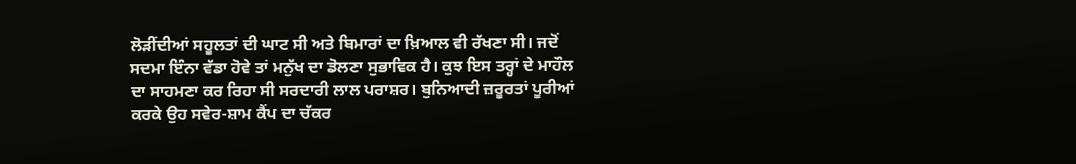ਲੋੜੀਂਦੀਆਂ ਸਹੂਲਤਾਂ ਦੀ ਘਾਟ ਸੀ ਅਤੇ ਬਿਮਾਰਾਂ ਦਾ ਖ਼ਿਆਲ ਵੀ ਰੱਖਣਾ ਸੀ। ਜਦੋਂ ਸਦਮਾ ਇੰਨਾ ਵੱਡਾ ਹੋਵੇ ਤਾਂ ਮਨੁੱਖ ਦਾ ਡੋਲਣਾ ਸੁਭਾਵਿਕ ਹੈ। ਕੁਝ ਇਸ ਤਰ੍ਹਾਂ ਦੇ ਮਾਹੌਲ ਦਾ ਸਾਹਮਣਾ ਕਰ ਰਿਹਾ ਸੀ ਸਰਦਾਰੀ ਲਾਲ ਪਰਾਸ਼ਰ। ਬੁਨਿਆਦੀ ਜ਼ਰੂਰਤਾਂ ਪੂਰੀਆਂ ਕਰਕੇ ਉਹ ਸਵੇਰ-ਸ਼ਾਮ ਕੈਂਪ ਦਾ ਚੱਕਰ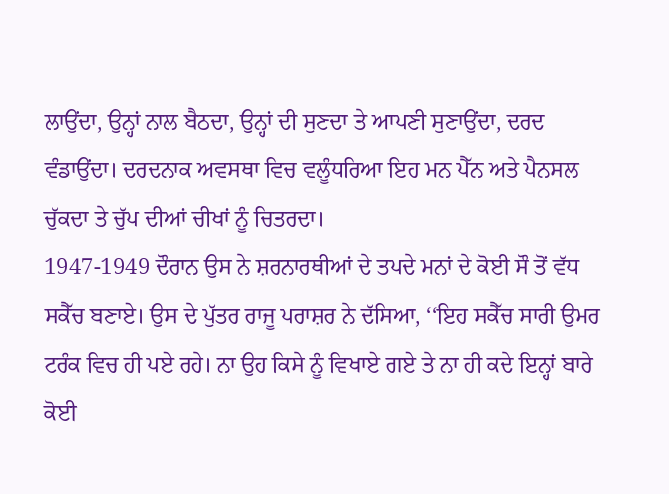ਲਾਉਂਦਾ, ਉਨ੍ਹਾਂ ਨਾਲ ਬੈਠਦਾ, ਉਨ੍ਹਾਂ ਦੀ ਸੁਣਦਾ ਤੇ ਆਪਣੀ ਸੁਣਾਉਂਦਾ, ਦਰਦ ਵੰਡਾਉਂਦਾ। ਦਰਦਨਾਕ ਅਵਸਥਾ ਵਿਚ ਵਲੂੰਧਰਿਆ ਇਹ ਮਨ ਪੈੱਨ ਅਤੇ ਪੈਨਸਲ ਚੁੱਕਦਾ ਤੇ ਚੁੱਪ ਦੀਆਂ ਚੀਖਾਂ ਨੂੰ ਚਿਤਰਦਾ।
1947-1949 ਦੌਰਾਨ ਉਸ ਨੇ ਸ਼ਰਨਾਰਥੀਆਂ ਦੇ ਤਪਦੇ ਮਨਾਂ ਦੇ ਕੋਈ ਸੌ ਤੋਂ ਵੱਧ ਸਕੈੱਚ ਬਣਾਏ। ਉਸ ਦੇ ਪੁੱਤਰ ਰਾਜੂ ਪਰਾਸ਼ਰ ਨੇ ਦੱਸਿਆ, ‘‘ਇਹ ਸਕੈੱਚ ਸਾਰੀ ਉਮਰ ਟਰੰਕ ਵਿਚ ਹੀ ਪਏ ਰਹੇ। ਨਾ ਉਹ ਕਿਸੇ ਨੂੰ ਵਿਖਾਏ ਗਏ ਤੇ ਨਾ ਹੀ ਕਦੇ ਇਨ੍ਹਾਂ ਬਾਰੇ ਕੋਈ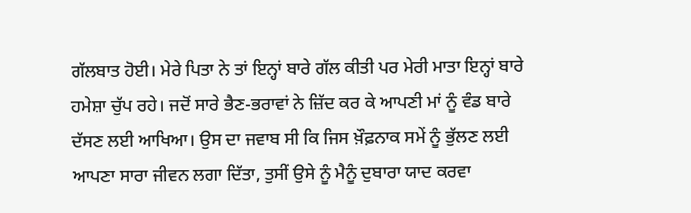ਗੱਲਬਾਤ ਹੋਈ। ਮੇਰੇ ਪਿਤਾ ਨੇ ਤਾਂ ਇਨ੍ਹਾਂ ਬਾਰੇ ਗੱਲ ਕੀਤੀ ਪਰ ਮੇਰੀ ਮਾਤਾ ਇਨ੍ਹਾਂ ਬਾਰੇ ਹਮੇਸ਼ਾ ਚੁੱਪ ਰਹੇ। ਜਦੋਂ ਸਾਰੇ ਭੈਣ-ਭਰਾਵਾਂ ਨੇ ਜ਼ਿੱਦ ਕਰ ਕੇ ਆਪਣੀ ਮਾਂ ਨੂੰ ਵੰਡ ਬਾਰੇ ਦੱਸਣ ਲਈ ਆਖਿਆ। ਉਸ ਦਾ ਜਵਾਬ ਸੀ ਕਿ ਜਿਸ ਖ਼ੌਫ਼ਨਾਕ ਸਮੇਂ ਨੂੰ ਭੁੱਲਣ ਲਈ ਆਪਣਾ ਸਾਰਾ ਜੀਵਨ ਲਗਾ ਦਿੱਤਾ, ਤੁਸੀਂ ਉਸੇ ਨੂੰ ਮੈਨੂੰ ਦੁਬਾਰਾ ਯਾਦ ਕਰਵਾ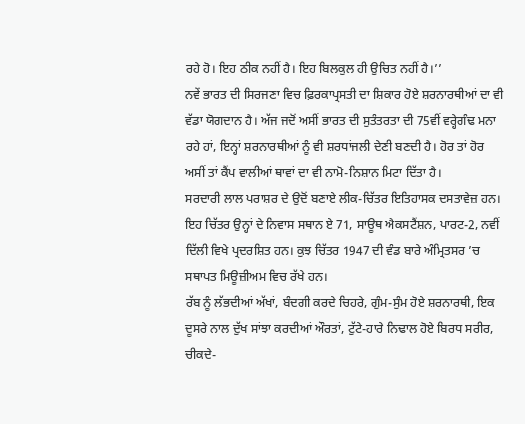ਰਹੇ ਹੋ। ਇਹ ਠੀਕ ਨਹੀਂ ਹੈ। ਇਹ ਬਿਲਕੁਲ ਹੀ ਉਚਿਤ ਨਹੀਂ ਹੈ।’’
ਨਵੇਂ ਭਾਰਤ ਦੀ ਸਿਰਜਣਾ ਵਿਚ ਫ਼ਿਰਕਾਪ੍ਰਸਤੀ ਦਾ ਸ਼ਿਕਾਰ ਹੋਏ ਸ਼ਰਨਾਰਥੀਆਂ ਦਾ ਵੀ ਵੱਡਾ ਯੋਗਦਾਨ ਹੈ। ਅੱਜ ਜਦੋਂ ਅਸੀਂ ਭਾਰਤ ਦੀ ਸੁਤੰਤਰਤਾ ਦੀ 75ਵੀਂ ਵਰ੍ਹੇਗੰਢ ਮਨਾ ਰਹੇ ਹਾਂ, ਇਨ੍ਹਾਂ ਸ਼ਰਨਾਰਥੀਆਂ ਨੂੰ ਵੀ ਸ਼ਰਧਾਂਜਲੀ ਦੇਣੀ ਬਣਦੀ ਹੈ। ਹੋਰ ਤਾਂ ਹੋਰ ਅਸੀਂ ਤਾਂ ਕੈਂਪ ਵਾਲੀਆਂ ਥਾਵਾਂ ਦਾ ਵੀ ਨਾਮੋ-ਨਿਸ਼ਾਨ ਮਿਟਾ ਦਿੱਤਾ ਹੈ।
ਸਰਦਾਰੀ ਲਾਲ ਪਰਾਸ਼ਰ ਦੇ ਉਦੋਂ ਬਣਾਏ ਲੀਕ-ਚਿੱਤਰ ਇਤਿਹਾਸਕ ਦਸਤਾਵੇਜ਼ ਹਨ। ਇਹ ਚਿੱਤਰ ਉਨ੍ਹਾਂ ਦੇ ਨਿਵਾਸ ਸਥਾਨ ਏ 71, ਸਾਊਥ ਐਕਸਟੈਂਸ਼ਨ, ਪਾਰਟ-2, ਨਵੀਂ ਦਿੱਲੀ ਵਿਖੇ ਪ੍ਰਦਰਸ਼ਿਤ ਹਨ। ਕੁਝ ਚਿੱਤਰ 1947 ਦੀ ਵੰਡ ਬਾਰੇ ਅੰਮ੍ਰਿਤਸਰ ’ਚ ਸਥਾਪਤ ਮਿਊਜ਼ੀਅਮ ਵਿਚ ਰੱਖੇ ਹਨ।
ਰੱਬ ਨੂੰ ਲੱਭਦੀਆਂ ਅੱਖਾਂ, ਬੰਦਗੀ ਕਰਦੇ ਚਿਹਰੇ, ਗੁੰਮ-ਸੁੰਮ ਹੋਏ ਸ਼ਰਨਾਰਥੀ, ਇਕ ਦੂਸਰੇ ਨਾਲ ਦੁੱਖ ਸਾਂਝਾ ਕਰਦੀਆਂ ਔਰਤਾਂ, ਟੁੱਟੇ-ਹਾਰੇ ਨਿਢਾਲ ਹੋਏ ਬਿਰਧ ਸਰੀਰ, ਚੀਕਦੇ-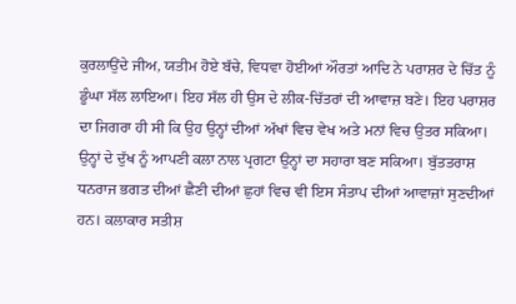ਕੁਰਲਾਉਂਦੇ ਜੀਅ, ਯਤੀਮ ਹੋਏ ਬੱਚੇ, ਵਿਧਵਾ ਹੋਈਆਂ ਔਰਤਾਂ ਆਦਿ ਨੇ ਪਰਾਸ਼ਰ ਦੇ ਚਿੱਤ ਨੂੰ ਡੂੰਘਾ ਸੱਲ ਲਾਇਆ। ਇਹ ਸੱਲ ਹੀ ਉਸ ਦੇ ਲੀਕ-ਚਿੱਤਰਾਂ ਦੀ ਆਵਾਜ਼ ਬਣੇ। ਇਹ ਪਰਾਸ਼ਰ ਦਾ ਜਿਗਰਾ ਹੀ ਸੀ ਕਿ ਉਹ ਉਨ੍ਹਾਂ ਦੀਆਂ ਅੱਖਾਂ ਵਿਚ ਵੇਖ ਅਤੇ ਮਨਾਂ ਵਿਚ ਉਤਰ ਸਕਿਆ। ਉਨ੍ਹਾਂ ਦੇ ਦੁੱਖ ਨੂੰ ਆਪਣੀ ਕਲਾ ਨਾਲ ਪ੍ਰਗਟਾ ਉਨ੍ਹਾਂ ਦਾ ਸਹਾਰਾ ਬਣ ਸਕਿਆ। ਬੁੱਤਤਰਾਸ਼ ਧਨਰਾਜ ਭਗਤ ਦੀਆਂ ਛੈਣੀ ਦੀਆਂ ਛੁਹਾਂ ਵਿਚ ਵੀ ਇਸ ਸੰਤਾਪ ਦੀਆਂ ਆਵਾਜ਼ਾਂ ਸੁਣਦੀਆਂ ਹਨ। ਕਲਾਕਾਰ ਸਤੀਸ਼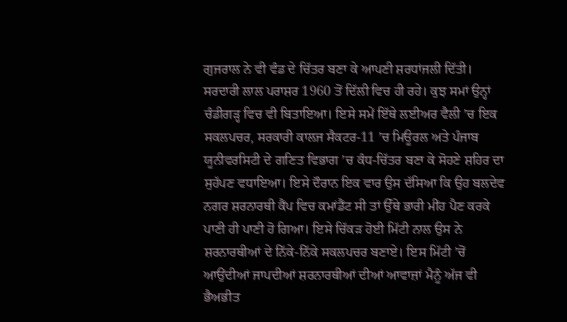ਗੁਜਰਾਲ ਨੇ ਵੀ ਵੰਡ ਦੇ ਚਿੱਤਰ ਬਣਾ ਕੇ ਆਪਣੀ ਸ਼ਰਧਾਂਜਲੀ ਦਿੱਤੀ।
ਸਰਦਾਰੀ ਲਾਲ ਪਰਾਸ਼ਰ 1960 ਤੋਂ ਦਿੱਲੀ ਵਿਚ ਹੀ ਰਹੇ। ਕੁਝ ਸਮਾਂ ਉਨ੍ਹਾਂ ਚੰਡੀਗੜ੍ਹ ਵਿਚ ਵੀ ਬਿਤਾਇਆ। ਇਸੇ ਸਮੇਂ ਇੱਥੇ ਲਈਅਰ ਵੈਲੀ ’ਚ ਇਕ ਸਕਲਪਚਰ, ਸਰਕਾਰੀ ਕਾਲਜ ਸੈਕਟਰ-11 ’ਚ ਮਿਊਰਲ ਅਤੇ ਪੰਜਾਬ ਯੂਨੀਵਰਸਿਟੀ ਦੇ ਗਣਿਤ ਵਿਭਾਗ ’ਚ ਕੰਧ-ਚਿੱਤਰ ਬਣਾ ਕੇ ਸੋਹਣੇ ਸ਼ਹਿਰ ਦਾ ਸੁਹੱਪਣ ਵਧਾਇਆ। ਇਸੇ ਦੌਰਾਨ ਇਕ ਵਾਰ ਉਸ ਦੱਸਿਆ ਕਿ ਉਹ ਬਲਦੇਵ ਨਗਰ ਸ਼ਰਨਾਰਥੀ ਕੈਂਪ ਵਿਚ ਕਮਾਂਡੈਂਟ ਸੀ ਤਾਂ ਉੱਥੇ ਭਾਰੀ ਮੀਂਹ ਪੈਣ ਕਰਕੇ ਪਾਣੀ ਹੀ ਪਾਣੀ ਹੋ ਗਿਆ। ਇਸੇ ਚਿੱਕੜ ਹੋਈ ਮਿੱਟੀ ਨਾਲ ਉਸ ਨੇ ਸ਼ਰਨਾਰਥੀਆਂ ਦੇ ਨਿੱਕੇ-ਨਿੱਕੇ ਸਕਲਪਚਰ ਬਣਾਏ। ਇਸ ਮਿੱਟੀ ’ਚੋਂ ਆਉਂਦੀਆਂ ਜਾਪਦੀਆਂ ਸ਼ਰਨਾਰਥੀਆਂ ਦੀਆਂ ਆਵਾਜ਼ਾਂ ਮੈਨੂੰ ਅੱਜ ਵੀ ਭੈਅਭੀਤ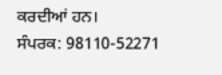ਕਰਦੀਆਂ ਹਨ।
ਸੰਪਰਕ: 98110-52271